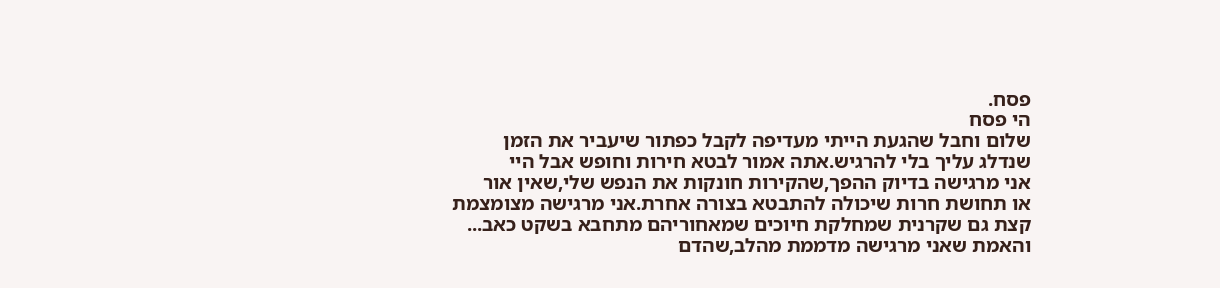פסח.
הי פסח
שלום וחבל שהגעת הייתי מעדיפה לקבל כפתור שיעביר את הזמן
שנדלג עליך בלי להרגיש.אתה אמור לבטא חירות וחופש אבל היי
אני מרגישה בדיוק ההפך,שהקירות חונקות את הנפש שלי,שאין אור
או תחושת חרות שיכולה להתבטא בצורה אחרת.אני מרגישה מצומצמת
קצת גם שקרנית שמחלקת חיוכים שמאחוריהם מתחבא בשקט כאב...
והאמת שאני מרגישה מדממת מהלב,שהדם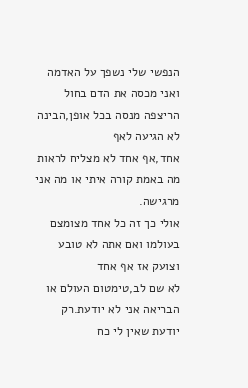הנפשי שלי נשפך על האדמה
ואני מכסה את הדם בחול הריצפה מנסה בכל אופן,הבינה לא הגיעה לאף
אחד,אף אחד לא מצליח לראות מה באמת קורה איתי או מה אני מרגישה.
אולי כך זה כל אחד מצומצם בעולמו ואם אתה לא טובע וצועק אז אף אחד
לא שם לב,טימטום העולם או הבריאה אני לא יודעת.רק יודעת שאין לי כח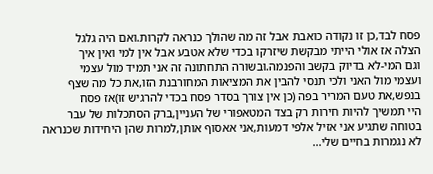פסח לבד,כן זו נקודה כואבת אבל זה מה שהולך כנראה לקרות.ואם היה גלגל
הצלה אז אולי הייתי מבקשת שיזרקו בכדי שלא אטבע אבל אין למי ואין איך
וגם המי-לא בדיוק בקשב והפנמה.ובשורה התחתונה זה אני תמיד מול עצמי
ועצמי מול האני ולכי תנסי להבין את המציאות המחורבנת הזו,את כל מה שצף
בנפש,את טעם המריר בפה (כן אין צורך בסדר פסח בכדי להרגיש זו)אז פסח
היי תמשיך להיות חירות רק בצד המטאפורי של העניין,ברק הסתכלות של עבר
בטוחה שתגיע אני אזיל אלפי דמעות,אני אאסוף אותן,למרות שהן היחידות שכנראה
לא נגמרות בחיים שלי...